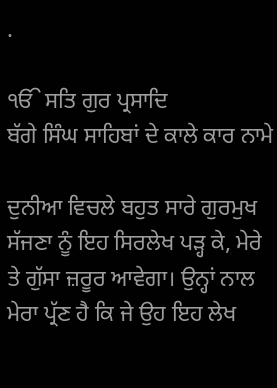.

ੴ ਸਤਿ ਗੁਰ ਪ੍ਰਸਾਦਿ
ਬੱਗੇ ਸਿੰਘ ਸਾਹਿਬਾਂ ਦੇ ਕਾਲੇ ਕਾਰ ਨਾਮੇ

ਦੁਨੀਆ ਵਿਚਲੇ ਬਹੁਤ ਸਾਰੇ ਗੁਰਮੁਖ ਸੱਜਣਾ ਨੂੰ ਇਹ ਸਿਰਲੇਖ ਪੜ੍ਹ ਕੇ, ਮੇਰੇ ਤੇ ਗੁੱਸਾ ਜ਼ਰੂਰ ਆਵੇਗਾ। ਉਨ੍ਹਾਂ ਨਾਲ ਮੇਰਾ ਪ੍ਰੱਣ ਹੈ ਕਿ ਜੇ ਉਹ ਇਹ ਲੇਖ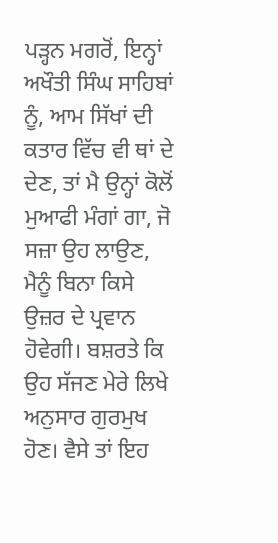ਪੜ੍ਹਨ ਮਗਰੋਂ, ਇਨ੍ਹਾਂ ਅਖੌਤੀ ਸਿੰਘ ਸਾਹਿਬਾਂ ਨੂੰ, ਆਮ ਸਿੱਖਾਂ ਦੀ ਕਤਾਰ ਵਿੱਚ ਵੀ ਥਾਂ ਦੇ ਦੇਣ, ਤਾਂ ਮੈ ਉਨ੍ਹਾਂ ਕੋਲੋਂ ਮੁਆਫੀ ਮੰਗਾਂ ਗਾ, ਜੋ ਸਜ਼ਾ ਉਹ ਲਾਉਣ, ਮੈਨੂੰ ਬਿਨਾ ਕਿਸੇ ਉਜ਼ਰ ਦੇ ਪ੍ਰਵਾਨ ਹੋਵੇਗੀ। ਬਸ਼ਰਤੇ ਕਿ ਉਹ ਸੱਜਣ ਮੇਰੇ ਲਿਖੇ ਅਨੁਸਾਰ ਗੁਰਮੁਖ ਹੋਣ। ਵੈਸੇ ਤਾਂ ਇਹ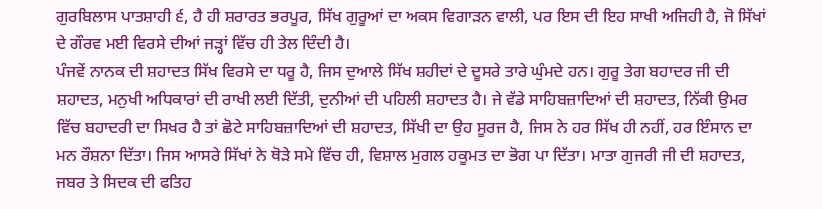ਗੁਰਬਿਲਾਸ ਪਾਤਸ਼ਾਹੀ ੬, ਹੈ ਹੀ ਸ਼ਰਾਰਤ ਭਰਪੂਰ, ਸਿੱਖ ਗੁਰੂਆਂ ਦਾ ਅਕਸ ਵਿਗਾੜਨ ਵਾਲੀ, ਪਰ ਇਸ ਦੀ ਇਹ ਸਾਖੀ ਅਜਿਹੀ ਹੈ, ਜੋ ਸਿੱਖਾਂ ਦੇ ਗੌਰਵ ਮਈ ਵਿਰਸੇ ਦੀਆਂ ਜੜ੍ਹਾਂ ਵਿੱਚ ਹੀ ਤੇਲ ਦਿੰਦੀ ਹੈ।
ਪੰਜਵੇਂ ਨਾਨਕ ਦੀ ਸ਼ਹਾਦਤ ਸਿੱਖ ਵਿਰਸੇ ਦਾ ਧਰੂ ਹੈ, ਜਿਸ ਦੁਆਲੇ ਸਿੱਖ ਸ਼ਹੀਦਾਂ ਦੇ ਦੂਸਰੇ ਤਾਰੇ ਘੁੰਮਦੇ ਹਨ। ਗੁਰੂ ਤੇਗ ਬਹਾਦਰ ਜੀ ਦੀ ਸ਼ਹਾਦਤ, ਮਨੁਖੀ ਅਧਿਕਾਰਾਂ ਦੀ ਰਾਖੀ ਲਈ ਦਿੱਤੀ, ਦੁਨੀਆਂ ਦੀ ਪਹਿਲੀ ਸ਼ਹਾਦਤ ਹੈ। ਜੇ ਵੱਡੇ ਸਾਹਿਬਜ਼ਾਦਿਆਂ ਦੀ ਸ਼ਹਾਦਤ, ਨਿੱਕੀ ਉਮਰ ਵਿੱਚ ਬਹਾਦਰੀ ਦਾ ਸਿਖਰ ਹੈ ਤਾਂ ਛੋਟੇ ਸਾਹਿਬਜ਼ਾਦਿਆਂ ਦੀ ਸ਼ਹਾਦਤ, ਸਿੱਖੀ ਦਾ ਉਹ ਸੂਰਜ ਹੈ, ਜਿਸ ਨੇ ਹਰ ਸਿੱਖ ਹੀ ਨਹੀਂ, ਹਰ ਇੰਸਾਨ ਦਾ ਮਨ ਰੌਸ਼ਨਾ ਦਿੱਤਾ। ਜਿਸ ਆਸਰੇ ਸਿੱਖਾਂ ਨੇ ਥੋੜੇ ਸਮੇ ਵਿੱਚ ਹੀ, ਵਿਸ਼ਾਲ ਮੁਗਲ ਹਕੂਮਤ ਦਾ ਭੋਗ ਪਾ ਦਿੱਤਾ। ਮਾਤਾ ਗੁਜਰੀ ਜੀ ਦੀ ਸ਼ਹਾਦਤ, ਜਬਰ ਤੇ ਸਿਦਕ ਦੀ ਫਤਿਹ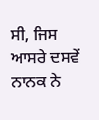ਸੀ, ਜਿਸ ਆਸਰੇ ਦਸਵੇਂ ਨਾਨਕ ਨੇ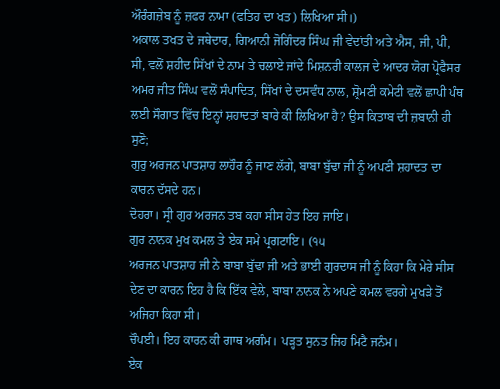ਔਰੰਗਜ਼ੇਬ ਨੂੰ ਜ਼ਫਰ ਨਾਮਾ (ਫਤਿਹ ਦਾ ਖਤ) ਲਿਖਿਆ ਸੀ।)
ਅਕਾਲ ਤਖਤ ਦੇ ਜਥੇਦਾਰ, ਗਿਆਨੀ ਜੋਗਿੰਦਰ ਸਿੰਘ ਜੀ ਵੇਦਾਂਤੀ ਅਤੇ ਐਸ, ਜੀ, ਪੀ, ਸੀ, ਵਲੋਂ ਸ਼ਹੀਦ ਸਿੱਖਾਂ ਦੇ ਨਾਮ ਤੇ ਚਲਾਏ ਜਾਂਦੇ ਮਿਸ਼ਨਰੀ ਕਾਲਜ ਦੇ ਆਦਰ ਯੋਗ ਪ੍ਰੋਫੈਸਰ ਅਮਰ ਜੀਤ ਸਿੰਘ ਵਲੋਂ ਸੰਪਾਦਿਤ, ਸਿੱਖਾਂ ਦੇ ਦਸਵੰਧ ਨਾਲ, ਸ਼੍ਰੋਮਣੀ ਕਮੇਟੀ ਵਲੋਂ ਛਾਪੀ ਪੰਥ ਲਈ ਸੌਗਾਤ ਵਿੱਚ ਇਨ੍ਹਾਂ ਸ਼ਹਾਦਤਾਂ ਬਾਰੇ ਕੀ ਲਿਖਿਆ ਹੈ? ਉਸ ਕਿਤਾਬ ਦੀ ਜ਼ਬਾਨੀ ਹੀ ਸੁਣੋ;
ਗੁਰੁ ਅਰਜਨ ਪਾਤਸ਼ਾਹ ਲਾਹੌਰ ਨੂੰ ਜਾਣ ਲੱਗੇ, ਬਾਬਾ ਬੁੱਢਾ ਜੀ ਨੂੰ ਅਪਣੀ ਸ਼ਹਾਦਤ ਦਾ ਕਾਰਨ ਦੱਸਦੇ ਹਨ।
ਦੋਹਰਾ। ਸ੍ਰੀ ਗੁਰ ਅਰਜਨ ਤਬ ਕਹਾ ਸੀਸ ਹੇਤ ਇਹ ਜਾਇ।
ਗੁਰ ਨਾਨਕ ਮੁਖ ਕਮਲ ਤੇ ਏਕ ਸਮੇ ਪ੍ਰਗਟਾਇ। (੧੫
ਅਰਜਨ ਪਾਤਸ਼ਾਹ ਜੀ ਨੇ ਬਾਬਾ ਬੁੱਢਾ ਜੀ ਅਤੇ ਭਾਈ ਗੁਰਦਾਸ ਜੀ ਨੂੰ ਕਿਹਾ ਕਿ ਮੇਰੇ ਸੀਸ ਦੇਣ ਦਾ ਕਾਰਨ ਇਹ ਹੈ ਕਿ ਇੱਕ ਵੇਲੇ, ਬਾਬਾ ਨਾਨਕ ਨੇ ਅਪਣੇ ਕਮਲ ਵਰਗੇ ਮੁਖੜੇ ਤੋਂ ਅਜਿਹਾ ਕਿਹਾ ਸੀ।
ਚੌਪਈ। ਇਹ ਕਾਰਨ ਕੀ ਗਾਥ ਅਗੰਮ। ਪੜ੍ਹਤ ਸੁਨਤ ਜਿਹ ਮਿਟੈ ਜਨੰਮ।
ਏਕ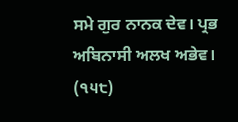ਸਮੇ ਗੁਰ ਨਾਨਕ ਦੇਵ। ਪ੍ਰਭ ਅਬਿਨਾਸੀ ਅਲਖ ਅਭੇਵ। (੧੫੮)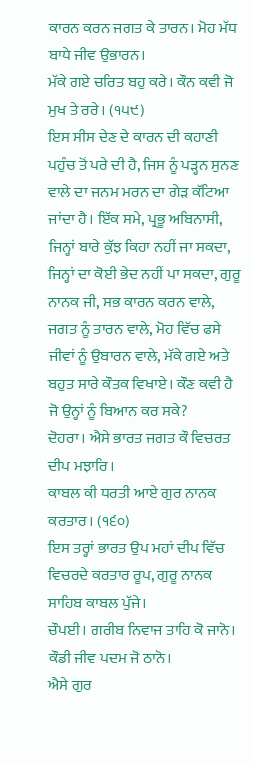ਕਾਰਨ ਕਰਨ ਜਗਤ ਕੇ ਤਾਰਨ। ਮੋਹ ਮੱਧ ਬਾਧੇ ਜੀਵ ਉਭਾਰਨ।
ਮੱਕੇ ਗਏ ਚਰਿਤ ਬਹੁ ਕਰੇ। ਕੌਨ ਕਵੀ ਜੋ ਮੁਖ ਤੇ ਰਰੇ। (੧੫੯)
ਇਸ ਸੀਸ ਦੇਣ ਦੇ ਕਾਰਨ ਦੀ ਕਹਾਣੀ ਪਹੁੰਚ ਤੋਂ ਪਰੇ ਦੀ ਹੈ, ਜਿਸ ਨੂੰ ਪੜ੍ਹਨ ਸੁਨਣ ਵਾਲੇ ਦਾ ਜਨਮ ਮਰਨ ਦਾ ਗੇੜ ਕੱਟਿਆ ਜਾਂਦਾ ਹੈ। ਇੱਕ ਸਮੇ, ਪ੍ਰਭੂ ਅਬਿਨਾਸੀ, ਜਿਨ੍ਹਾਂ ਬਾਰੇ ਕੁੱਝ ਕਿਹਾ ਨਹੀਂ ਜਾ ਸਕਦਾ, ਜਿਨ੍ਹਾਂ ਦਾ ਕੋਈ ਭੇਦ ਨਹੀਂ ਪਾ ਸਕਦਾ, ਗੁਰੂ ਨਾਨਕ ਜੀ, ਸਭ ਕਾਰਨ ਕਰਨ ਵਾਲੇ, ਜਗਤ ਨੂੰ ਤਾਰਨ ਵਾਲੇ, ਮੋਹ ਵਿੱਚ ਫਸੇ ਜੀਵਾਂ ਨੂੰ ਉਬਾਰਨ ਵਾਲੇ, ਮੱਕੇ ਗਏ ਅਤੇ ਬਹੁਤ ਸਾਰੇ ਕੌਤਕ ਵਿਖਾਏ। ਕੌਣ ਕਵੀ ਹੈ ਜੋ ਉਨ੍ਹਾਂ ਨੂੰ ਬਿਆਨ ਕਰ ਸਕੇ?
ਦੋਹਰਾ। ਐਸੇ ਭਾਰਤ ਜਗਤ ਕੌ ਵਿਚਰਤ ਦੀਪ ਮਝਾਰਿ।
ਕਾਬਲ ਕੀ ਧਰਤੀ ਆਏ ਗੁਰ ਨਾਨਕ ਕਰਤਾਰ। (੧੬੦)
ਇਸ ਤਰ੍ਹਾਂ ਭਾਰਤ ਉਪ ਮਹਾਂ ਦੀਪ ਵਿੱਚ ਵਿਚਰਦੇ ਕਰਤਾਰ ਰੂਪ, ਗੁਰੂ ਨਾਨਕ ਸਾਹਿਬ ਕਾਬਲ ਪੁੱਜੇ।
ਚੌਪਈ। ਗਰੀਬ ਨਿਵਾਜ ਤਾਹਿ ਕੋ ਜਾਨੋ। ਕੌਡੀ ਜੀਵ ਪਦਮ ਜੋ ਠਾਨੋ।
ਐਸੇ ਗੁਰ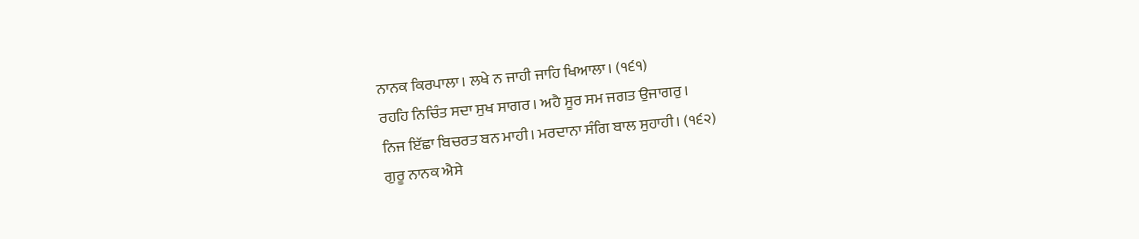ਨਾਨਕ ਕਿਰਪਾਲਾ। ਲਖੇ ਨ ਜਾਹੀ ਜਾਹਿ ਖਿਆਲਾ। (੧੬੧)
ਰਹਹਿ ਨਿਚਿੰਤ ਸਦਾ ਸੁਖ ਸਾਗਰ। ਅਹੈ ਸੂਰ ਸਮ ਜਗਤ ਉਜਾਗਰੁ।
ਨਿਜ ਇੱਛਾ ਬਿਚਰਤ ਬਨ ਮਾਹੀ। ਮਰਦਾਨਾ ਸੰਗਿ ਬਾਲ ਸੁਹਾਹੀ। (੧੬੨)
ਗੁਰੂ ਨਾਨਕ ਐਸੇ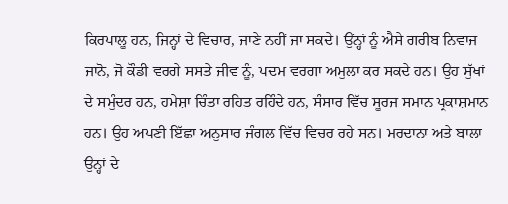ਕਿਰਪਾਲੂ ਹਨ, ਜਿਨ੍ਹਾਂ ਦੇ ਵਿਚਾਰ, ਜਾਣੇ ਨਹੀਂ ਜਾ ਸਕਦੇ। ਉਂਨ੍ਹਾਂ ਨੂੰ ਐਸੇ ਗਰੀਬ ਨਿਵਾਜ ਜਾਨੋ, ਜੋ ਕੌਡੀ ਵਰਗੇ ਸਸਤੇ ਜੀਵ ਨੂੰ, ਪਦਮ ਵਰਗਾ ਅਮੁਲਾ ਕਰ ਸਕਦੇ ਹਨ। ਉਹ ਸੁੱਖਾਂ ਦੇ ਸਮੁੰਦਰ ਹਨ, ਹਮੇਸ਼ਾ ਚਿੰਤਾ ਰਹਿਤ ਰਹਿੰਦੇ ਹਨ, ਸੰਸਾਰ ਵਿੱਚ ਸੂਰਜ ਸਮਾਨ ਪ੍ਰਕਾਸ਼ਮਾਨ ਹਨ। ਉਹ ਅਪਣੀ ਇੱਛਾ ਅਨੁਸਾਰ ਜੰਗਲ ਵਿੱਚ ਵਿਚਰ ਰਹੇ ਸਨ। ਮਰਦਾਨਾ ਅਤੇ ਬਾਲਾ ਉਨ੍ਹਾਂ ਦੇ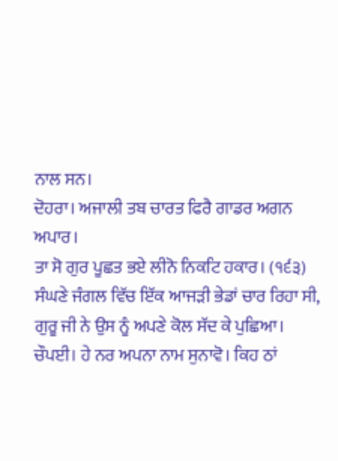ਨਾਲ ਸਨ।
ਦੋਹਰਾ। ਅਜਾਲੀ ਤਬ ਚਾਰਤ ਫਿਰੈ ਗਾਡਰ ਅਗਨ ਅਪਾਰ।
ਤਾ ਸੋ ਗੁਰ ਪੂਛਤ ਭਏ ਲੀਨੋ ਨਿਕਟਿ ਹਕਾਰ। (੧੬੩)
ਸੰਘਣੇ ਜੰਗਲ ਵਿੱਚ ਇੱਕ ਆਜੜੀ ਭੇਡਾਂ ਚਾਰ ਰਿਹਾ ਸੀ, ਗੁਰੂ ਜੀ ਨੇ ਉਸ ਨੂੰ ਅਪਣੇ ਕੋਲ ਸੱਦ ਕੇ ਪੁਛਿਆ।
ਚੌਪਈ। ਹੇ ਨਰ ਅਪਨਾ ਨਾਮ ਸੁਨਾਵੋ। ਕਿਹ ਠਾਂ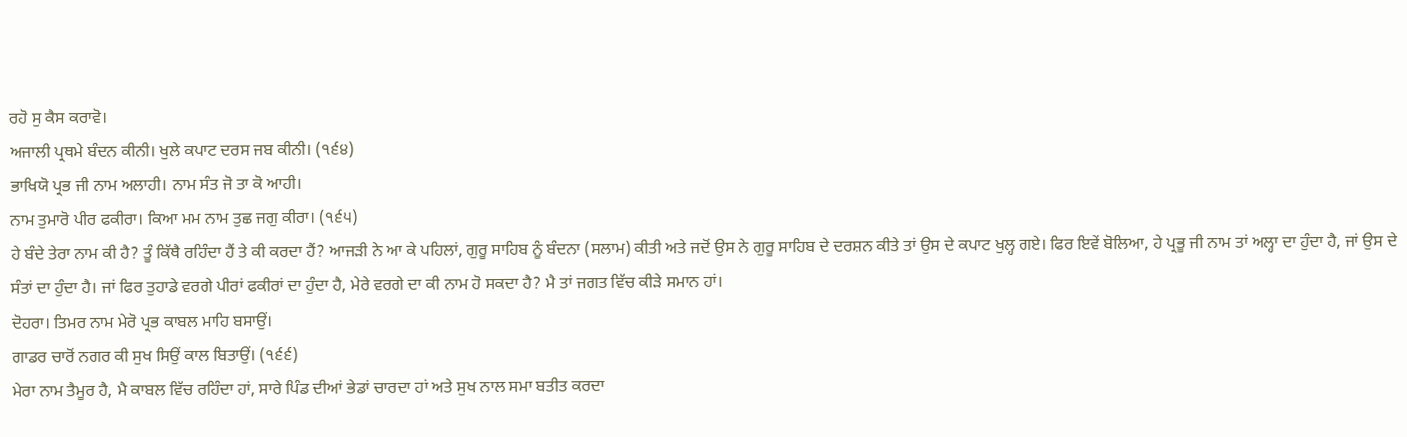ਰਹੋ ਸੁ ਕੈਸ ਕਰਾਵੋ।
ਅਜਾਲੀ ਪ੍ਰਥਮੇ ਬੰਦਨ ਕੀਨੀ। ਖੁਲੇ ਕਪਾਟ ਦਰਸ ਜਬ ਕੀਨੀ। (੧੬੪)
ਭਾਖਿਯੋ ਪ੍ਰਭ ਜੀ ਨਾਮ ਅਲਾਹੀ। ਨਾਮ ਸੰਤ ਜੋ ਤਾ ਕੋ ਆਹੀ।
ਨਾਮ ਤੁਮਾਰੋ ਪੀਰ ਫਕੀਰਾ। ਕਿਆ ਮਮ ਨਾਮ ਤੁਛ ਜਗੁ ਕੀਰਾ। (੧੬੫)
ਹੇ ਬੰਦੇ ਤੇਰਾ ਨਾਮ ਕੀ ਹੈ? ਤੂੰ ਕਿੱਥੈ ਰਹਿੰਦਾ ਹੈਂ ਤੇ ਕੀ ਕਰਦਾ ਹੈਂ? ਆਜੜੀ ਨੇ ਆ ਕੇ ਪਹਿਲਾਂ, ਗੁਰੂ ਸਾਹਿਬ ਨੂੰ ਬੰਦਨਾ (ਸਲਾਮ) ਕੀਤੀ ਅਤੇ ਜਦੋਂ ਉਸ ਨੇ ਗੁਰੂ ਸਾਹਿਬ ਦੇ ਦਰਸ਼ਨ ਕੀਤੇ ਤਾਂ ਉਸ ਦੇ ਕਪਾਟ ਖੁਲ੍ਹ ਗਏ। ਫਿਰ ਇਵੇਂ ਬੋਲਿਆ, ਹੇ ਪ੍ਰਭੂ ਜੀ ਨਾਮ ਤਾਂ ਅਲ੍ਹਾ ਦਾ ਹੁੰਦਾ ਹੈ, ਜਾਂ ਉਸ ਦੇ ਸੰਤਾਂ ਦਾ ਹੁੰਦਾ ਹੈ। ਜਾਂ ਫਿਰ ਤੁਹਾਡੇ ਵਰਗੇ ਪੀਰਾਂ ਫਕੀਰਾਂ ਦਾ ਹੁੰਦਾ ਹੈ, ਮੇਰੇ ਵਰਗੇ ਦਾ ਕੀ ਨਾਮ ਹੋ ਸਕਦਾ ਹੈ? ਮੈ ਤਾਂ ਜਗਤ ਵਿੱਚ ਕੀੜੇ ਸਮਾਨ ਹਾਂ।
ਦੋਹਰਾ। ਤਿਮਰ ਨਾਮ ਮੇਰੋ ਪ੍ਰਭ ਕਾਬਲ ਮਾਹਿ ਬਸਾਉਂ।
ਗਾਡਰ ਚਾਰੋਂ ਨਗਰ ਕੀ ਸੁਖ ਸਿਉਂ ਕਾਲ ਬਿਤਾਉਂ। (੧੬੬)
ਮੇਰਾ ਨਾਮ ਤੈਮੂਰ ਹੈ, ਮੈ ਕਾਬਲ ਵਿੱਚ ਰਹਿੰਦਾ ਹਾਂ, ਸਾਰੇ ਪਿੰਡ ਦੀਆਂ ਭੇਡਾਂ ਚਾਰਦਾ ਹਾਂ ਅਤੇ ਸੁਖ ਨਾਲ ਸਮਾ ਬਤੀਤ ਕਰਦਾ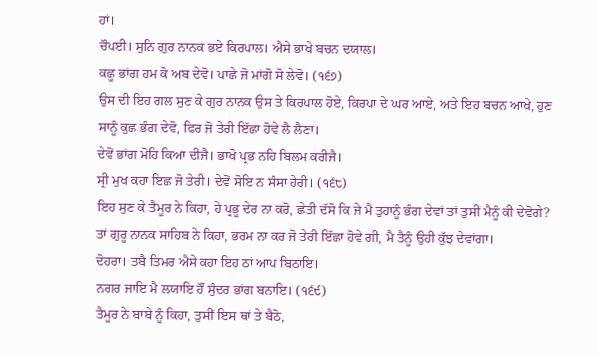ਹਾਂ।
ਚੌਪਈ। ਸੁਨਿ ਗੁਰ ਨਾਨਕ ਭਏ ਕਿਰਪਾਲ। ਐਸੇ ਭਾਖੇ ਬਚਨ ਦਯਾਲ।
ਕਛੂ ਭਾਂਗ ਹਮ ਕੋ ਅਬ ਦੇਵੋ। ਪਾਛੇ ਜੋ ਮਾਂਗੋ ਸੋ ਲੇਵੋ। (੧੬੭)
ਉਸ ਦੀ ਇਹ ਗਲ ਸੁਣ ਕੇ ਗੁਰ ਨਾਨਕ ਉਸ ਤੇ ਕਿਰਪਾਲ ਹੋਏ, ਕਿਰਪਾ ਦੇ ਘਰ ਆਏ, ਅਤੇ ਇਹ ਬਚਨ ਆਖੇ, ਹੁਣ ਸਾਨੂੰ ਕੁਛ ਭੰਗ ਦੇਵੋ, ਫਿਰ ਜੋ ਤੇਰੀ ਇੱਛਾ ਹੋਵੇ ਲੈ ਲੈਣਾ।
ਦੇਵੋਂ ਭਾਂਗ ਮੋਹਿ ਕਿਆ ਦੀਜੈ। ਭਾਖੋ ਪ੍ਰਭ ਨਹਿ ਬਿਲਮ ਕਰੀਜੈ।
ਸ੍ਰੀ ਮੁਖ ਕਹਾ ਇਛ ਜੋ ਤੇਰੀ। ਦੇਵੋਂ ਸੋਇ ਨ ਸੰਸਾ ਹੇਰੀ। (੧੬੮)
ਇਹ ਸੁਣ ਕੇ ਤੈਮੂਰ ਨੇ ਕਿਹਾ, ਹੇ ਪ੍ਰਭੂ ਦੇਰ ਨਾ ਕਰੋ, ਛੇਤੀ ਦੱਸੋ ਕਿ ਜੇ ਮੈ ਤੁਹਾਨੂੰ ਭੰਗ ਦੇਵਾਂ ਤਾਂ ਤੁਸੀਂ ਮੈਨੂੰ ਕੀ ਦੇਵੋਗੇ? ਤਾਂ ਗੁਰੂ ਨਾਨਕ ਸਾਹਿਬ ਨੇ ਕਿਹਾ, ਭਰਮ ਨਾ ਕਰ ਜੋ ਤੇਰੀ ਇੱਛਾ ਹੋਵੇ ਗੀ, ਮੈ ਤੈਨੂੰ ਉਹੀ ਕੁੱਝ ਦੇਵਾਂਗਾ।
ਦੋਹਰਾ। ਤਬੈ ਤਿਮਰ ਐਸੇ ਕਹਾ ਇਹ ਠਾਂ ਆਪ ਬਿਠਾਇ।
ਨਗਰ ਜਾਇ ਮੈ ਲਯਾਇ ਹੌਂ ਸੁੰਦਰ ਭਾਂਗ ਬਨਾਇ। (੧੬੯)
ਤੈਮੂਰ ਨੇ ਬਾਬੇ ਨੂੰ ਕਿਹਾ, ਤੁਸੀਂ ਇਸ ਥਾਂ ਤੇ ਬੈਠੋ,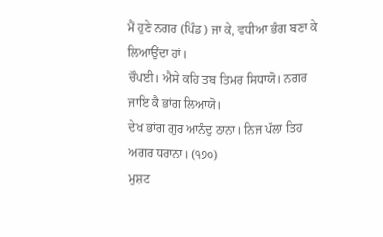ਮੈਂ ਹੁਣੇ ਨਗਰ (ਪਿੰਡ) ਜਾ ਕੇ, ਵਧੀਆ ਭੰਗ ਬਣਾ ਕੇ ਲਿਆਉਂਦਾ ਹਾਂ।
ਚੌਪਈ। ਐਸੇ ਕਹਿ ਤਬ ਤਿਮਰ ਸਿਧਾਯੋ। ਨਗਰ ਜਾਇ ਕੈ ਭਾਂਗ ਲਿਆਯੋ।
ਦੇਖ ਭਾਂਗ ਗੁਰ ਆਨੰਦੁ ਠਾਨਾ। ਨਿਜ ਪੱਲਾ ਤਿਹ ਅਗਰ ਧਰਾਨਾ। (੧੭੦)
ਮੁਸ਼ਟ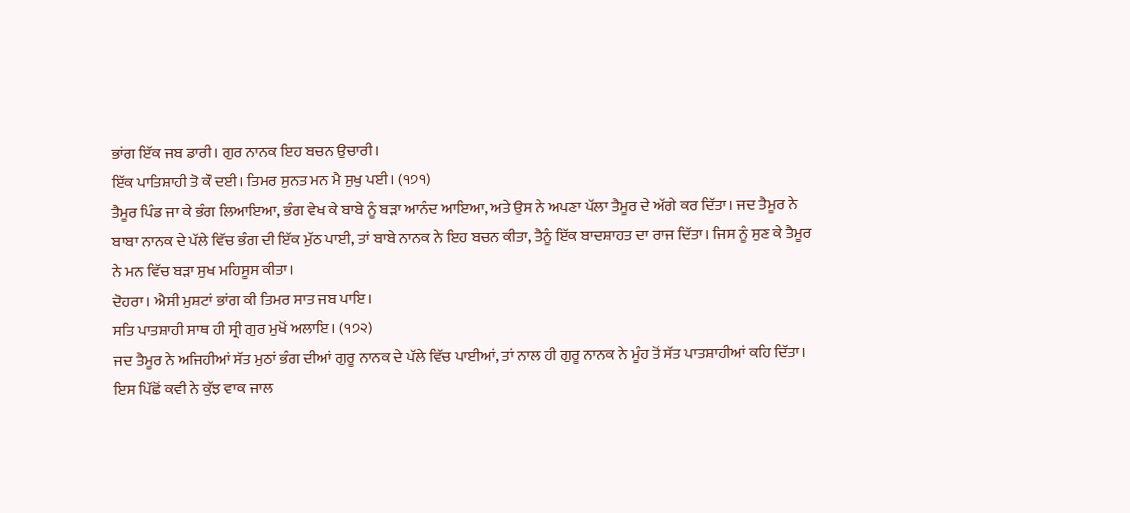ਭਾਂਗ ਇੱਕ ਜਬ ਡਾਰੀ। ਗੁਰ ਨਾਨਕ ਇਹ ਬਚਨ ਉਚਾਰੀ।
ਇੱਕ ਪਾਤਿਸ਼ਾਹੀ ਤੋ ਕੌ ਦਈ। ਤਿਮਰ ਸੁਨਤ ਮਨ ਮੈ ਸੁਖੁ ਪਈ। (੧੭੧)
ਤੈਮੂਰ ਪਿੰਡ ਜਾ ਕੇ ਭੰਗ ਲਿਆਇਆ, ਭੰਗ ਵੇਖ ਕੇ ਬਾਬੇ ਨੂੰ ਬੜਾ ਆਨੰਦ ਆਇਆ, ਅਤੇ ਉਸ ਨੇ ਅਪਣਾ ਪੱਲਾ ਤੈਮੂਰ ਦੇ ਅੱਗੇ ਕਰ ਦਿੱਤਾ। ਜਦ ਤੈਮੂਰ ਨੇ ਬਾਬਾ ਨਾਨਕ ਦੇ ਪੱਲੇ ਵਿੱਚ ਭੰਗ ਦੀ ਇੱਕ ਮੁੱਠ ਪਾਈ, ਤਾਂ ਬਾਬੇ ਨਾਨਕ ਨੇ ਇਹ ਬਚਨ ਕੀਤਾ, ਤੈਨੂੰ ਇੱਕ ਬਾਦਸ਼ਾਹਤ ਦਾ ਰਾਜ ਦਿੱਤਾ। ਜਿਸ ਨੂੰ ਸੁਣ ਕੇ ਤੈਮੂਰ ਨੇ ਮਨ ਵਿੱਚ ਬੜਾ ਸੁਖ ਮਹਿਸੂਸ ਕੀਤਾ।
ਦੋਹਰਾ। ਐਸੀ ਮੁਸ਼ਟਾਂ ਭਾਂਗ ਕੀ ਤਿਮਰ ਸਾਤ ਜਬ ਪਾਇ।
ਸਤਿ ਪਾਤਸ਼ਾਹੀ ਸਾਥ ਹੀ ਸ੍ਰੀ ਗੁਰ ਮੁਖੋਂ ਅਲਾਇ। (੧੭੨)
ਜਦ ਤੈਮੂਰ ਨੇ ਅਜਿਹੀਆਂ ਸੱਤ ਮੁਠਾਂ ਭੰਗ ਦੀਆਂ ਗੁਰੂ ਨਾਨਕ ਦੇ ਪੱਲੇ ਵਿੱਚ ਪਾਈਆਂ, ਤਾਂ ਨਾਲ ਹੀ ਗੁਰੂ ਨਾਨਕ ਨੇ ਮੂੰਹ ਤੋਂ ਸੱਤ ਪਾਤਸ਼ਾਹੀਆਂ ਕਹਿ ਦਿੱਤਾ।
ਇਸ ਪਿੱਛੋਂ ਕਵੀ ਨੇ ਕੁੱਝ ਵਾਕ ਜਾਲ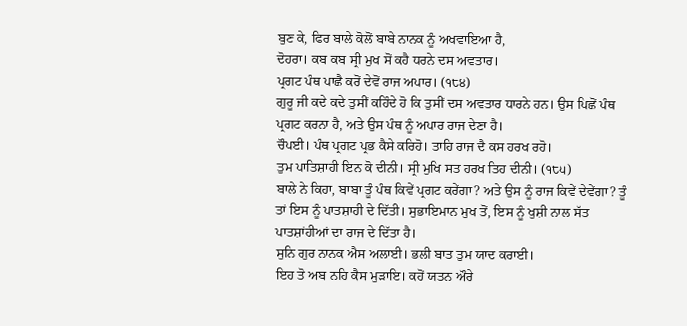ਬੁਣ ਕੇ, ਫਿਰ ਬਾਲੇ ਕੋਲੋਂ ਬਾਬੇ ਨਾਨਕ ਨੂੰ ਅਖਵਾਇਆ ਹੈ,
ਦੋਹਰਾ। ਕਬ ਕਬ ਸ੍ਰੀ ਮੁਖ ਸੋਂ ਕਹੈ ਧਰਨੇ ਦਸ ਅਵਤਾਰ।
ਪ੍ਰਗਟ ਪੰਥ ਪਾਛੈ ਕਰੋਂ ਦੇਵੋਂ ਰਾਜ ਅਪਾਰ। (੧੮੪)
ਗੁਰੂ ਜੀ ਕਦੇ ਕਦੇ ਤੁਸੀਂ ਕਹਿੰਦੇ ਹੋ ਕਿ ਤੁਸੀਂ ਦਸ ਅਵਤਾਰ ਧਾਰਨੇ ਹਨ। ਉਸ ਪਿਛੋਂ ਪੰਥ ਪ੍ਰਗਟ ਕਰਨਾ ਹੈ, ਅਤੇ ਉਸ ਪੰਥ ਨੂੰ ਅਪਾਰ ਰਾਜ ਦੇਣਾ ਹੈ।
ਚੌਪਈ। ਪੰਥ ਪ੍ਰਗਟ ਪ੍ਰਭ ਕੈਸੇ ਕਰਿਹੋ। ਤਾਹਿ ਰਾਜ ਦੈ ਕਸ ਹਰਖ ਰਹੋ।
ਤੁਮ ਪਾਤਿਸ਼ਾਹੀ ਇਨ ਕੋ ਦੀਨੀ। ਸ੍ਰੀ ਮੁਖਿ ਸਤ ਹਰਖ ਤਿਹ ਦੀਨੀ। (੧੮੫)
ਬਾਲੇ ਨੇ ਕਿਹਾ, ਬਾਬਾ ਤੂੰ ਪੰਥ ਕਿਵੇਂ ਪ੍ਰਗਟ ਕਰੇਂਗਾ? ਅਤੇ ਉਸ ਨੂੰ ਰਾਜ ਕਿਵੇਂ ਦੇਵੇਂਗਾ? ਤੂੰ ਤਾਂ ਇਸ ਨੂੰ ਪਾਤਸ਼ਾਹੀ ਦੇ ਦਿੱਤੀ। ਸੁਭਾਇਮਾਨ ਮੁਖ ਤੋਂ, ਇਸ ਨੂੰ ਖੁਸ਼ੀ ਨਾਲ ਸੱਤ ਪਾਤਸ਼ਾਂਹੀਆਂ ਦਾ ਰਾਜ ਦੇ ਦਿੱਤਾ ਹੈ।
ਸੁਨਿ ਗੁਰ ਨਾਨਕ ਐਸ ਅਲਾਈ। ਭਲੀ ਬਾਤ ਤੁਮ ਯਾਦ ਕਰਾਈ।
ਇਹ ਤੋ ਅਬ ਨਹਿ ਕੈਸ ਮੁੜਾਇ। ਕਹੋਂ ਯਤਨ ਔਰੇ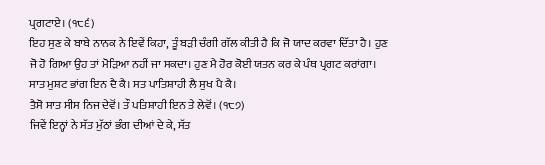ਪ੍ਰਗਟਾਏ। (੧੮੬)
ਇਹ ਸੁਣ ਕੇ ਬਾਬੇ ਨਾਨਕ ਨੇ ਇਵੇਂ ਕਿਹਾ, ਤੂੰ ਬੜੀ ਚੰਗੀ ਗੱਲ ਕੀਤੀ ਹੈ ਕਿ ਜੋ ਯਾਦ ਕਰਵਾ ਦਿੱਤਾ ਹੈ। ਹੁਣ ਜੋ ਹੋ ਗਿਆ ਉਹ ਤਾਂ ਮੋੜਿਆ ਨਹੀਂ ਜਾ ਸਕਦਾ। ਹੁਣ ਮੈ ਹੋਰ ਕੋਈ ਯਤਨ ਕਰ ਕੇ ਪੰਥ ਪ੍ਰਗਟ ਕਰਾਂਗਾ।
ਸਾਤ ਮੁਸ਼ਟ ਭਾਂਗ ਇਨ ਦੈ ਕੈ। ਸਤ ਪਾਤਿਸ਼ਾਹੀ ਲੈ ਸੁਖ ਪੈ ਕੈ।
ਤੈਸੋ ਸਾਤ ਸੀਸ ਨਿਜ ਦੇਵੋਂ। ਤੌ ਪਤਿਸ਼ਾਹੀ ਇਨ ਤੇ ਲੇਵੋਂ। (੧੮੭)
ਜਿਵੇਂ ਇਨ੍ਹਾਂ ਨੇ ਸੱਤ ਮੁੱਠਾਂ ਭੰਗ ਦੀਆਂ ਦੇ ਕੇ, ਸੱਤ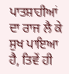ਪਾਤਸ਼ਾਹੀਆਂ ਦਾ ਰਾਜ ਲੈ ਕੇ ਸੁਖ ਪਾਇਆ ਹੈ, ਤਿਵੇਂ ਹੀ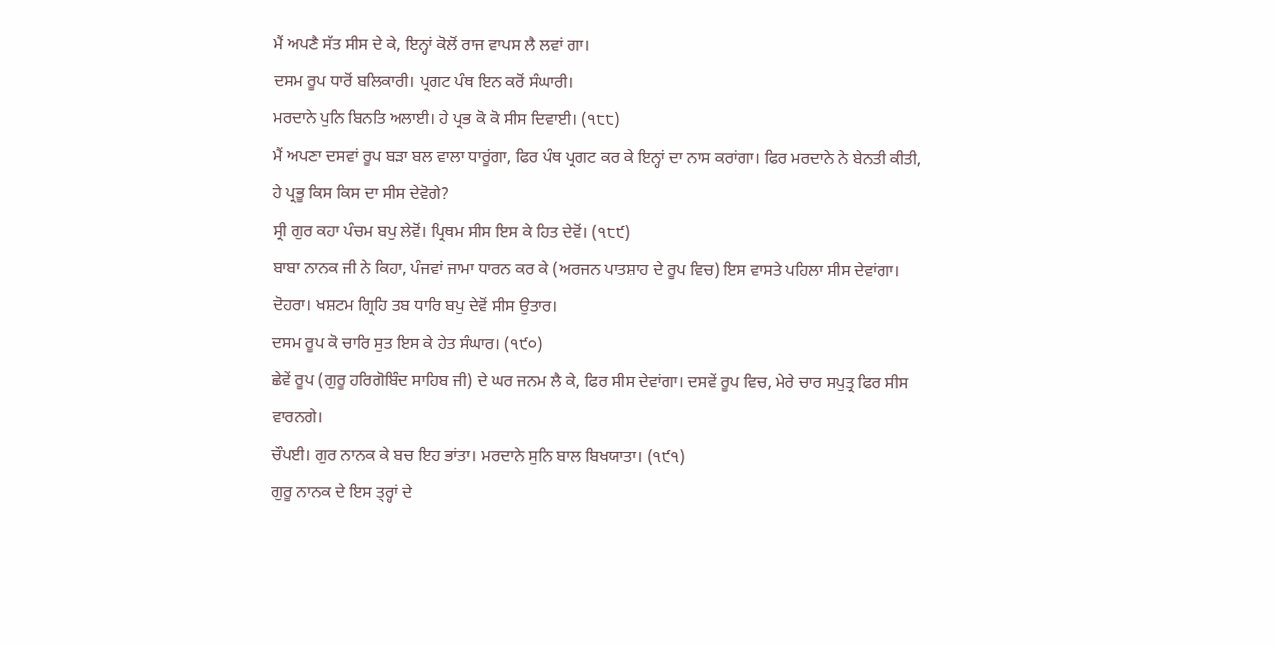ਮੈਂ ਅਪਣੈ ਸੱਤ ਸੀਸ ਦੇ ਕੇ, ਇਨ੍ਹਾਂ ਕੋਲੋਂ ਰਾਜ ਵਾਪਸ ਲੈ ਲਵਾਂ ਗਾ।
ਦਸਮ ਰੂਪ ਧਾਰੋਂ ਬਲਿਕਾਰੀ। ਪ੍ਰਗਟ ਪੰਥ ਇਨ ਕਰੋਂ ਸੰਘਾਰੀ।
ਮਰਦਾਨੇ ਪੁਨਿ ਬਿਨਤਿ ਅਲਾਈ। ਹੇ ਪ੍ਰਭ ਕੋ ਕੋ ਸੀਸ ਦਿਵਾਈ। (੧੮੮)
ਮੈਂ ਅਪਣਾ ਦਸਵਾਂ ਰੂਪ ਬੜਾ ਬਲ ਵਾਲਾ ਧਾਰੂਂਗਾ, ਫਿਰ ਪੰਥ ਪ੍ਰਗਟ ਕਰ ਕੇ ਇਨ੍ਹਾਂ ਦਾ ਨਾਸ ਕਰਾਂਗਾ। ਫਿਰ ਮਰਦਾਨੇ ਨੇ ਬੇਨਤੀ ਕੀਤੀ, ਹੇ ਪ੍ਰਭੂ ਕਿਸ ਕਿਸ ਦਾ ਸੀਸ ਦੇਵੋਗੇ?
ਸ੍ਰੀ ਗੁਰ ਕਹਾ ਪੰਚਮ ਬਪੁ ਲੇਵੋਂ। ਪ੍ਰਿਥਮ ਸੀਸ ਇਸ ਕੇ ਹਿਤ ਦੇਵੋਂ। (੧੮੯)
ਬਾਬਾ ਨਾਨਕ ਜੀ ਨੇ ਕਿਹਾ, ਪੰਜਵਾਂ ਜਾਮਾ ਧਾਰਨ ਕਰ ਕੇ (ਅਰਜਨ ਪਾਤਸ਼ਾਹ ਦੇ ਰੂਪ ਵਿਚ) ਇਸ ਵਾਸਤੇ ਪਹਿਲਾ ਸੀਸ ਦੇਵਾਂਗਾ।
ਦੋਹਰਾ। ਖਸ਼ਟਮ ਗ੍ਰਿਹਿ ਤਬ ਧਾਰਿ ਬਪੁ ਦੇਵੋਂ ਸੀਸ ਉਤਾਰ।
ਦਸਮ ਰੂਪ ਕੋ ਚਾਰਿ ਸੁਤ ਇਸ ਕੇ ਹੇਤ ਸੰਘਾਰ। (੧੯੦)
ਛੇਵੇਂ ਰੂਪ (ਗੁਰੂ ਹਰਿਗੋਬਿੰਦ ਸਾਹਿਬ ਜੀ) ਦੇ ਘਰ ਜਨਮ ਲੈ ਕੇ, ਫਿਰ ਸੀਸ ਦੇਵਾਂਗਾ। ਦਸਵੇਂ ਰੂਪ ਵਿਚ, ਮੇਰੇ ਚਾਰ ਸਪੁਤ੍ਰ ਫਿਰ ਸੀਸ ਵਾਰਨਗੇ।
ਚੌਪਈ। ਗੁਰ ਨਾਨਕ ਕੇ ਬਚ ਇਹ ਭਾਂਤਾ। ਮਰਦਾਨੇ ਸੁਨਿ ਬਾਲ ਬਿਖਯਾਤਾ। (੧੯੧)
ਗੁਰੂ ਨਾਨਕ ਦੇ ਇਸ ਤ੍ਰ੍ਹਾਂ ਦੇ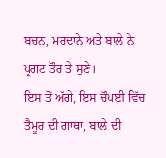ਬਚਨ, ਮਰਦਾਨੇ ਅਤੇ ਬਾਲੇ ਨੇ ਪ੍ਰਗਟ ਤੌਰ ਤੇ ਸੁਣੇ।
ਇਸ ਤੋਂ ਅੱਗੇ, ਇਸ ਚੌਪਈ ਵਿੱਚ ਤੈਮੂਰ ਦੀ ਗਾਥਾ, ਬਾਲੇ ਦੀ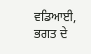ਵਡਿਆਈ, ਭਗਤ ਦੇ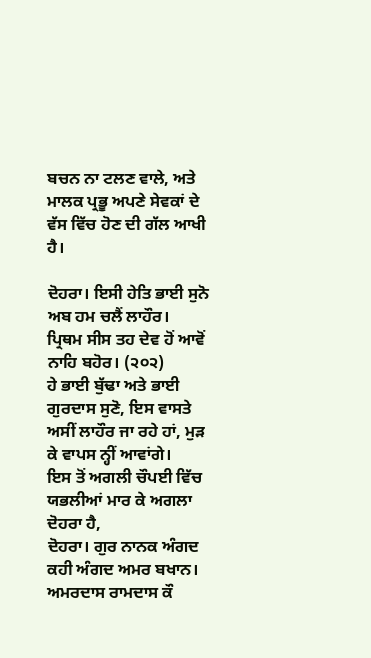ਬਚਨ ਨਾ ਟਲਣ ਵਾਲੇ, ਅਤੇ ਮਾਲਕ ਪ੍ਰਭੂ ਅਪਣੇ ਸੇਵਕਾਂ ਦੇ ਵੱਸ ਵਿੱਚ ਹੋਣ ਦੀ ਗੱਲ ਆਖੀ ਹੈ।

ਦੋਹਰਾ। ਇਸੀ ਹੇਤਿ ਭਾਈ ਸੁਨੋ ਅਬ ਹਮ ਚਲੈਂ ਲਾਹੌਰ।
ਪ੍ਰਿਥਮ ਸੀਸ ਤਹ ਦੇਵ ਹੋਂ ਆਵੋਂ ਨਾਹਿ ਬਹੋਰ। (੨੦੨)
ਹੇ ਭਾਈ ਬੁੱਢਾ ਅਤੇ ਭਾਈ ਗੁਰਦਾਸ ਸੁਣੋ, ਇਸ ਵਾਸਤੇ ਅਸੀਂ ਲਾਹੌਰ ਜਾ ਰਹੇ ਹਾਂ, ਮੁੜ ਕੇ ਵਾਪਸ ਨ੍ਹੀਂ ਆਵਾਂਗੇ।
ਇਸ ਤੋਂ ਅਗਲੀ ਚੌਪਈ ਵਿੱਚ ਯਭਲੀਆਂ ਮਾਰ ਕੇ ਅਗਲਾ ਦੋਹਰਾ ਹੈ,
ਦੋਹਰਾ। ਗੁਰ ਨਾਨਕ ਅੰਗਦ ਕਹੀ ਅੰਗਦ ਅਮਰ ਬਖਾਨ।
ਅਮਰਦਾਸ ਰਾਮਦਾਸ ਕੌ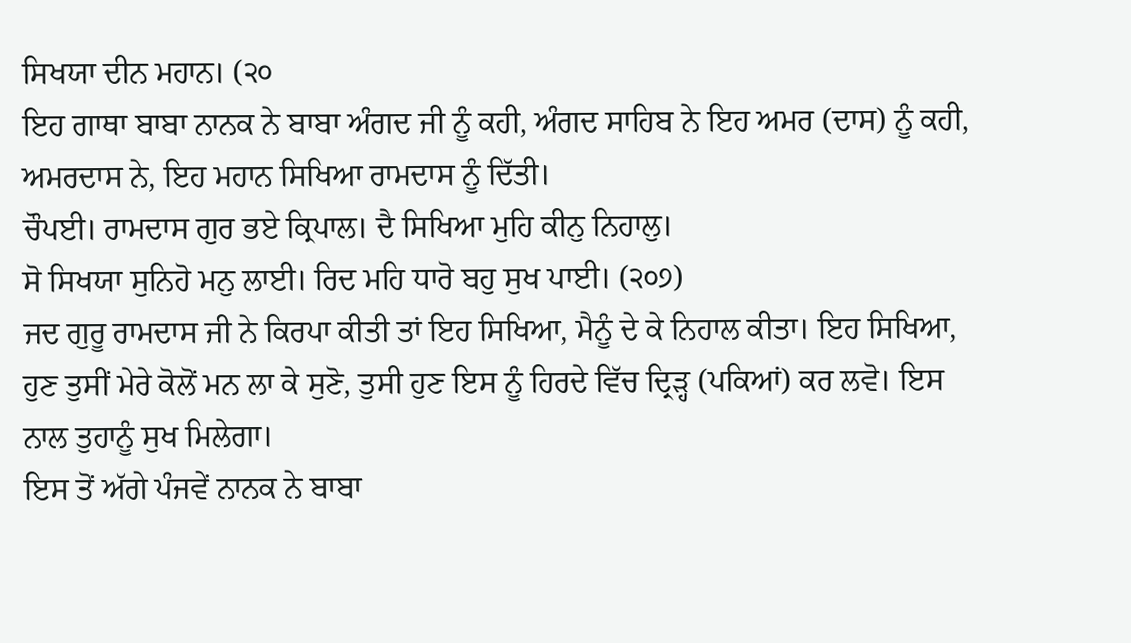ਸਿਖਯਾ ਦੀਨ ਮਹਾਨ। (੨੦
ਇਹ ਗਾਥਾ ਬਾਬਾ ਨਾਨਕ ਨੇ ਬਾਬਾ ਅੰਗਦ ਜੀ ਨੂੰ ਕਹੀ, ਅੰਗਦ ਸਾਹਿਬ ਨੇ ਇਹ ਅਮਰ (ਦਾਸ) ਨੂੰ ਕਹੀ, ਅਮਰਦਾਸ ਨੇ, ਇਹ ਮਹਾਨ ਸਿਖਿਆ ਰਾਮਦਾਸ ਨੂੰ ਦਿੱਤੀ।
ਚੌਪਈ। ਰਾਮਦਾਸ ਗੁਰ ਭਏ ਕ੍ਰਿਪਾਲ। ਦੈ ਸਿਖਿਆ ਮੁਹਿ ਕੀਨੁ ਨਿਹਾਲੁ।
ਸੋ ਸਿਖਯਾ ਸੁਨਿਹੋ ਮਨੁ ਲਾਈ। ਰਿਦ ਮਹਿ ਧਾਰੋ ਬਹੁ ਸੁਖ ਪਾਈ। (੨੦੭)
ਜਦ ਗੁਰੂ ਰਾਮਦਾਸ ਜੀ ਨੇ ਕਿਰਪਾ ਕੀਤੀ ਤਾਂ ਇਹ ਸਿਖਿਆ, ਮੈਨੂੰ ਦੇ ਕੇ ਨਿਹਾਲ ਕੀਤਾ। ਇਹ ਸਿਖਿਆ, ਹੁਣ ਤੁਸੀਂ ਮੇਰੇ ਕੋਲੋਂ ਮਨ ਲਾ ਕੇ ਸੁਣੋ, ਤੁਸੀ ਹੁਣ ਇਸ ਨੂੰ ਹਿਰਦੇ ਵਿੱਚ ਦ੍ਰਿੜ੍ਹ (ਪਕਿਆਂ) ਕਰ ਲਵੋ। ਇਸ ਨਾਲ ਤੁਹਾਨੂੰ ਸੁਖ ਮਿਲੇਗਾ।
ਇਸ ਤੋਂ ਅੱਗੇ ਪੰਜਵੇਂ ਨਾਨਕ ਨੇ ਬਾਬਾ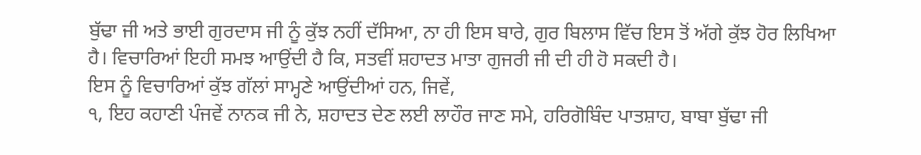ਬੁੱਢਾ ਜੀ ਅਤੇ ਭਾਈ ਗੁਰਦਾਸ ਜੀ ਨੂੰ ਕੁੱਝ ਨਹੀਂ ਦੱਸਿਆ, ਨਾ ਹੀ ਇਸ ਬਾਰੇ, ਗੁਰ ਬਿਲਾਸ ਵਿੱਚ ਇਸ ਤੋਂ ਅੱਗੇ ਕੁੱਝ ਹੋਰ ਲਿਖਿਆ ਹੈ। ਵਿਚਾਰਿਆਂ ਇਹੀ ਸਮਝ ਆਉਂਦੀ ਹੈ ਕਿ, ਸਤਵੀਂ ਸ਼ਹਾਦਤ ਮਾਤਾ ਗੁਜਰੀ ਜੀ ਦੀ ਹੀ ਹੋ ਸਕਦੀ ਹੈ।
ਇਸ ਨੂੰ ਵਿਚਾਰਿਆਂ ਕੁੱਝ ਗੱਲਾਂ ਸਾਮ੍ਹਣੇ ਆਉਂਦੀਆਂ ਹਨ, ਜਿਵੇਂ,
੧, ਇਹ ਕਹਾਣੀ ਪੰਜਵੇਂ ਨਾਨਕ ਜੀ ਨੇ, ਸ਼ਹਾਦਤ ਦੇਣ ਲਈ ਲਾਹੌਰ ਜਾਣ ਸਮੇ, ਹਰਿਗੋਬਿੰਦ ਪਾਤਸ਼ਾਹ, ਬਾਬਾ ਬੁੱਢਾ ਜੀ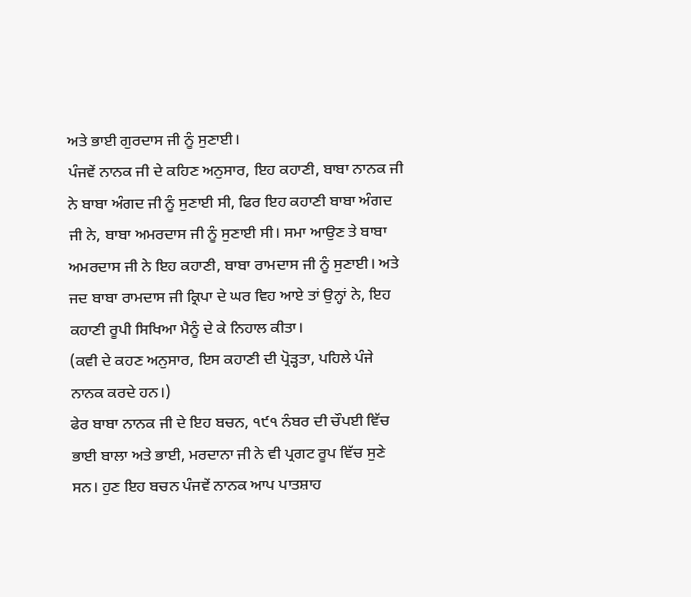ਅਤੇ ਭਾਈ ਗੁਰਦਾਸ ਜੀ ਨੂੰ ਸੁਣਾਈ।
ਪੰਜਵੇਂ ਨਾਨਕ ਜੀ ਦੇ ਕਹਿਣ ਅਨੁਸਾਰ, ਇਹ ਕਹਾਣੀ, ਬਾਬਾ ਨਾਨਕ ਜੀ ਨੇ ਬਾਬਾ ਅੰਗਦ ਜੀ ਨੂੰ ਸੁਣਾਈ ਸੀ, ਫਿਰ ਇਹ ਕਹਾਣੀ ਬਾਬਾ ਅੰਗਦ ਜੀ ਨੇ, ਬਾਬਾ ਅਮਰਦਾਸ ਜੀ ਨੂੰ ਸੁਣਾਈ ਸੀ। ਸਮਾ ਆਉਣ ਤੇ ਬਾਬਾ ਅਮਰਦਾਸ ਜੀ ਨੇ ਇਹ ਕਹਾਣੀ, ਬਾਬਾ ਰਾਮਦਾਸ ਜੀ ਨੂੰ ਸੁਣਾਈ। ਅਤੇ ਜਦ ਬਾਬਾ ਰਾਮਦਾਸ ਜੀ ਕ੍ਰਿਪਾ ਦੇ ਘਰ ਵਿਹ ਆਏ ਤਾਂ ਉਨ੍ਹਾਂ ਨੇ, ਇਹ ਕਹਾਣੀ ਰੂਪੀ ਸਿਖਿਆ ਮੈਨੂੰ ਦੇ ਕੇ ਨਿਹਾਲ ਕੀਤਾ।
(ਕਵੀ ਦੇ ਕਹਣ ਅਨੁਸਾਰ, ਇਸ ਕਹਾਣੀ ਦੀ ਪ੍ਰੋੜ੍ਹਤਾ, ਪਹਿਲੇ ਪੰਜੇ ਨਾਨਕ ਕਰਦੇ ਹਨ।)
ਫੇਰ ਬਾਬਾ ਨਾਨਕ ਜੀ ਦੇ ਇਹ ਬਚਨ, ੧੯੧ ਨੰਬਰ ਦੀ ਚੌਪਈ ਵਿੱਚ ਭਾਈ ਬਾਲਾ ਅਤੇ ਭਾਈ, ਮਰਦਾਨਾ ਜੀ ਨੇ ਵੀ ਪ੍ਰਗਟ ਰੂਪ ਵਿੱਚ ਸੁਣੇ ਸਨ। ਹੁਣ ਇਹ ਬਚਨ ਪੰਜਵੇਂ ਨਾਨਕ ਆਪ ਪਾਤਸ਼ਾਹ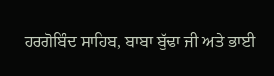ਹਰਗੋਬਿੰਦ ਸਾਹਿਬ, ਬਾਬਾ ਬੁੱਢਾ ਜੀ ਅਤੇ ਭਾਈ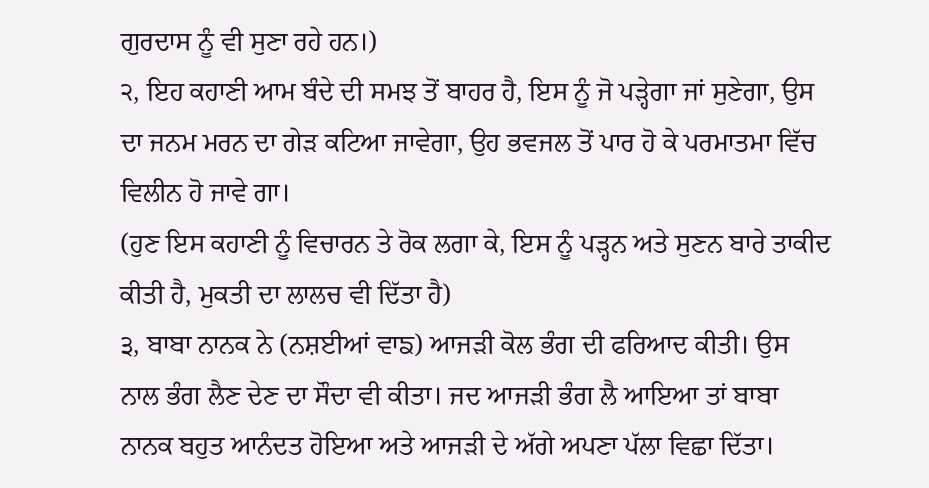ਗੁਰਦਾਸ ਨੂੰ ਵੀ ਸੁਣਾ ਰਹੇ ਹਨ।)
੨, ਇਹ ਕਹਾਣੀ ਆਮ ਬੰਦੇ ਦੀ ਸਮਝ ਤੋਂ ਬਾਹਰ ਹੈ, ਇਸ ਨੂੰ ਜੋ ਪੜ੍ਹੇਗਾ ਜਾਂ ਸੁਣੇਗਾ, ਉਸ ਦਾ ਜਨਮ ਮਰਨ ਦਾ ਗੇੜ ਕਟਿਆ ਜਾਵੇਗਾ, ਉਹ ਭਵਜਲ ਤੋਂ ਪਾਰ ਹੋ ਕੇ ਪਰਮਾਤਮਾ ਵਿੱਚ ਵਿਲੀਨ ਹੋ ਜਾਵੇ ਗਾ।
(ਹੁਣ ਇਸ ਕਹਾਣੀ ਨੂੰ ਵਿਚਾਰਨ ਤੇ ਰੋਕ ਲਗਾ ਕੇ, ਇਸ ਨੂੰ ਪੜ੍ਹਨ ਅਤੇ ਸੁਣਨ ਬਾਰੇ ਤਾਕੀਦ ਕੀਤੀ ਹੈ, ਮੁਕਤੀ ਦਾ ਲਾਲਚ ਵੀ ਦਿੱਤਾ ਹੈ)
੩, ਬਾਬਾ ਨਾਨਕ ਨੇ (ਨਸ਼ਈਆਂ ਵਾਙ) ਆਜੜੀ ਕੋਲ ਭੰਗ ਦੀ ਫਰਿਆਦ ਕੀਤੀ। ਉਸ ਨਾਲ ਭੰਗ ਲੈਣ ਦੇਣ ਦਾ ਸੌਦਾ ਵੀ ਕੀਤਾ। ਜਦ ਆਜੜੀ ਭੰਗ ਲੈ ਆਇਆ ਤਾਂ ਬਾਬਾ ਨਾਨਕ ਬਹੁਤ ਆਨੰਦਤ ਹੋਇਆ ਅਤੇ ਆਜੜੀ ਦੇ ਅੱਗੇ ਅਪਣਾ ਪੱਲਾ ਵਿਛਾ ਦਿੱਤਾ।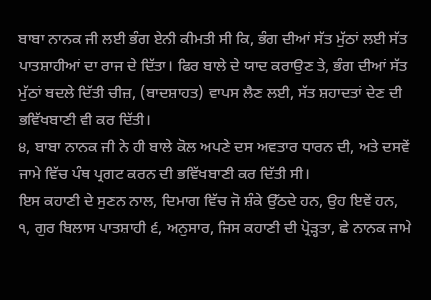ਬਾਬਾ ਨਾਨਕ ਜੀ ਲਈ ਭੰਗ ਏਨੀ ਕੀਮਤੀ ਸੀ ਕਿ, ਭੰਗ ਦੀਆਂ ਸੱਤ ਮੁੱਠਾਂ ਲਈ ਸੱਤ ਪਾਤਸ਼ਾਹੀਆਂ ਦਾ ਰਾਜ ਦੇ ਦਿੱਤਾ। ਫਿਰ ਬਾਲੇ ਦੇ ਯਾਦ ਕਰਾਉਣ ਤੇ, ਭੰਗ ਦੀਆਂ ਸੱਤ ਮੁੱਠਾਂ ਬਦਲੇ ਦਿੱਤੀ ਚੀਜ਼, (ਬਾਦਸ਼ਾਹਤ) ਵਾਪਸ ਲੈਣ ਲਈ, ਸੱਤ ਸ਼ਹਾਦਤਾਂ ਦੇਣ ਦੀ ਭਵਿੱਖਬਾਣੀ ਵੀ ਕਰ ਦਿੱਤੀ।
੪, ਬਾਬਾ ਨਾਨਕ ਜੀ ਨੇ ਹੀ ਬਾਲੇ ਕੋਲ ਅਪਣੇ ਦਸ ਅਵਤਾਰ ਧਾਰਨ ਦੀ, ਅਤੇ ਦਸਵੇਂ ਜਾਮੇ ਵਿੱਚ ਪੰਥ ਪ੍ਰਗਟ ਕਰਨ ਦੀ ਭਵਿੱਖਬਾਣੀ ਕਰ ਦਿੱਤੀ ਸੀ।
ਇਸ ਕਹਾਣੀ ਦੇ ਸੁਣਨ ਨਾਲ, ਦਿਮਾਗ ਵਿੱਚ ਜੋ ਸ਼ੰਕੇ ਉੱਠਦੇ ਹਨ, ਉਹ ਇਵੇਂ ਹਨ,
੧, ਗੁਰ ਬਿਲਾਸ ਪਾਤਸ਼ਾਹੀ ੬, ਅਨੁਸਾਰ, ਜਿਸ ਕਹਾਣੀ ਦੀ ਪ੍ਰੋੜ੍ਹਤਾ, ਛੇ ਨਾਨਕ ਜਾਮੇ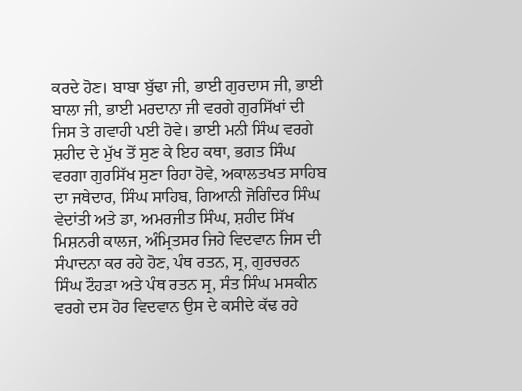ਕਰਦੇ ਹੋਣ। ਬਾਬਾ ਬੁੱਢਾ ਜੀ, ਭਾਈ ਗੁਰਦਾਸ ਜੀ, ਭਾਈ ਬਾਲਾ ਜੀ, ਭਾਈ ਮਰਦਾਨਾ ਜੀ ਵਰਗੇ ਗੁਰਸਿੱਖਾਂ ਦੀ ਜਿਸ ਤੇ ਗਵਾਹੀ ਪਈ ਹੋਵੇ। ਭਾਈ ਮਨੀ ਸਿੰਘ ਵਰਗੇ ਸ਼ਹੀਦ ਦੇ ਮੁੱਖ ਤੋਂ ਸੁਣ ਕੇ ਇਹ ਕਥਾ, ਭਗਤ ਸਿੰਘ ਵਰਗਾ ਗੁਰਸਿੱਖ ਸੁਣਾ ਰਿਹਾ ਹੋਵੇ, ਅਕਾਲਤਖਤ ਸਾਹਿਬ ਦਾ ਜਥੇਦਾਰ, ਸਿੰਘ ਸਾਹਿਬ, ਗਿਆਨੀ ਜੋਗਿੰਦਰ ਸਿੰਘ ਵੇਦਾਂਤੀ ਅਤੇ ਡਾ, ਅਮਰਜੀਤ ਸਿੰਘ, ਸ਼ਹੀਦ ਸਿੱਖ ਮਿਸ਼ਨਰੀ ਕਾਲਜ, ਅੰਮ੍ਰਿਤਸਰ ਜਿਹੇ ਵਿਦਵਾਨ ਜਿਸ ਦੀ ਸੰਪਾਦਨਾ ਕਰ ਰਹੇ ਹੋਣ, ਪੰਥ ਰਤਨ, ਸ੍ਰ, ਗੁਰਚਰਨ ਸਿੰਘ ਟੌਹੜਾ ਅਤੇ ਪੰਥ ਰਤਨ ਸ੍ਰ, ਸੰਤ ਸਿੰਘ ਮਸਕੀਨ ਵਰਗੇ ਦਸ ਹੋਰ ਵਿਦਵਾਨ ਉਸ ਦੇ ਕਸੀਦੇ ਕੱਢ ਰਹੇ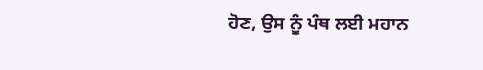ਹੋਣ, ਉਸ ਨੂੰ ਪੰਥ ਲਈ ਮਹਾਨ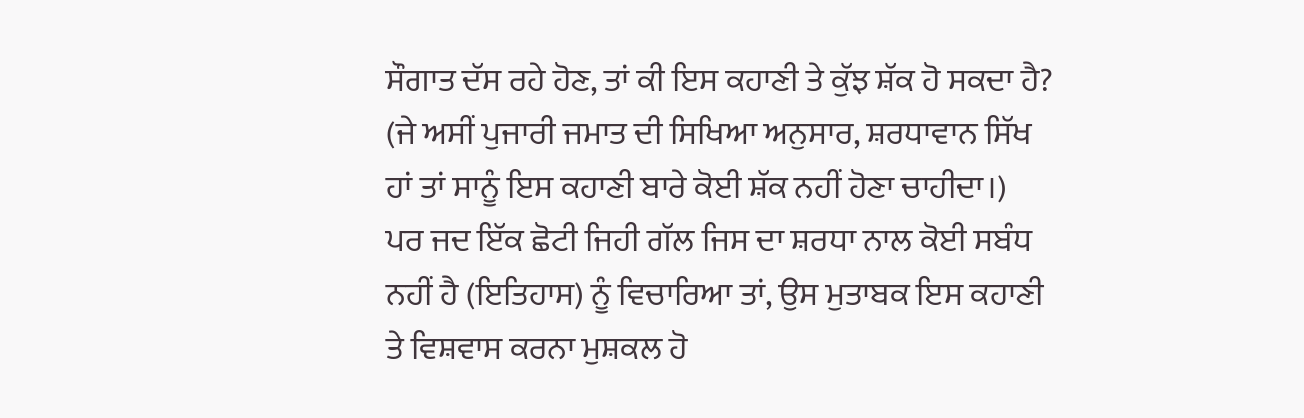ਸੌਗਾਤ ਦੱਸ ਰਹੇ ਹੋਣ, ਤਾਂ ਕੀ ਇਸ ਕਹਾਣੀ ਤੇ ਕੁੱਝ ਸ਼ੱਕ ਹੋ ਸਕਦਾ ਹੈ?
(ਜੇ ਅਸੀਂ ਪੁਜਾਰੀ ਜਮਾਤ ਦੀ ਸਿਖਿਆ ਅਨੁਸਾਰ, ਸ਼ਰਧਾਵਾਨ ਸਿੱਖ ਹਾਂ ਤਾਂ ਸਾਨੂੰ ਇਸ ਕਹਾਣੀ ਬਾਰੇ ਕੋਈ ਸ਼ੱਕ ਨਹੀਂ ਹੋਣਾ ਚਾਹੀਦਾ।)
ਪਰ ਜਦ ਇੱਕ ਛੋਟੀ ਜਿਹੀ ਗੱਲ ਜਿਸ ਦਾ ਸ਼ਰਧਾ ਨਾਲ ਕੋਈ ਸਬੰਧ ਨਹੀਂ ਹੈ (ਇਤਿਹਾਸ) ਨੂੰ ਵਿਚਾਰਿਆ ਤਾਂ, ਉਸ ਮੁਤਾਬਕ ਇਸ ਕਹਾਣੀ ਤੇ ਵਿਸ਼ਵਾਸ ਕਰਨਾ ਮੁਸ਼ਕਲ ਹੋ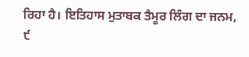ਰਿਹਾ ਹੈ। ਇਤਿਹਾਸ ਮੁਤਾਬਕ ਤੈਮੂਰ ਲਿੰਗ ਦਾ ਜਨਮ, ੯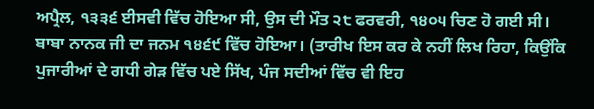ਅਪ੍ਰੈਲ, ੧੩੩੬ ਈਸਵੀ ਵਿੱਚ ਹੋਇਆ ਸੀ, ਉਸ ਦੀ ਮੌਤ ੨੮ ਫਰਵਰੀ, ੧੪੦੫ ਚਿਣ ਹੋ ਗਈ ਸੀ। ਬਾਬਾ ਨਾਨਕ ਜੀ ਦਾ ਜਨਮ ੧੪੬੯ ਵਿੱਚ ਹੋਇਆ। (ਤਾਰੀਖ ਇਸ ਕਰ ਕੇ ਨਹੀਂ ਲਿਖ ਰਿਹਾ, ਕਿਉਂਕਿ ਪੁਜਾਰੀਆਂ ਦੇ ਗਧੀ ਗੇੜ ਵਿੱਚ ਪਏ ਸਿੱਖ, ਪੰਜ ਸਦੀਆਂ ਵਿੱਚ ਵੀ ਇਹ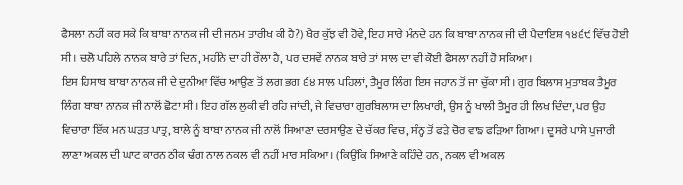ਫੈਸਲਾ ਨਹੀਂ ਕਰ ਸਕੇ ਕਿ ਬਾਬਾ ਨਾਨਕ ਜੀ ਦੀ ਜਨਮ ਤਾਰੀਖ ਕੀ ਹੈ?) ਖੈਰ ਕੁੱਝ ਵੀ ਹੋਵੇ, ਇਹ ਸਾਰੇ ਮੰਨਦੇ ਹਨ ਕਿ ਬਾਬਾ ਨਾਨਕ ਜੀ ਦੀ ਪੈਦਾਇਸ਼ ੧੪੬੯ ਵਿੱਚ ਹੋਈ ਸੀ। ਚਲੋ ਪਹਿਲੇ ਨਾਨਕ ਬਾਰੇ ਤਾਂ ਦਿਨ, ਮਹੀਨੇ ਦਾ ਹੀ ਰੌਲਾ ਹੈ, ਪਰ ਦਸਵੇਂ ਨਾਨਕ ਬਾਰੇ ਤਾਂ ਸਾਲ ਦਾ ਵੀ ਕੋਈ ਫੈਸਲਾ ਨਹੀਂ ਹੋ ਸਕਿਆ।
ਇਸ ਹਿਸਾਬ ਬਾਬਾ ਨਾਨਕ ਜੀ ਦੇ ਦੁਨੀਆ ਵਿੱਚ ਆਉਣ ਤੋਂ ਲਗ ਭਗ ੬੪ ਸਾਲ ਪਹਿਲਾਂ, ਤੈਮੂਰ ਲਿੰਗ ਇਸ ਜਹਾਨ ਤੋਂ ਜਾ ਚੁੱਕਾ ਸੀ। ਗੁਰ ਬਿਲਾਸ ਮੁਤਾਬਕ ਤੈਮੂਰ ਲਿੰਗ ਬਾਬਾ ਨਾਨਕ ਜੀ ਨਾਲੋਂ ਛੋਟਾ ਸੀ। ਇਹ ਗੱਲ ਲੁਕੀ ਵੀ ਰਹਿ ਜਾਂਦੀ, ਜੇ ਵਿਚਾਰਾ ਗੁਰਬਿਲਾਸ ਦਾ ਲਿਖਾਰੀ, ਉਸ ਨੂੰ ਖਾਲੀ ਤੈਮੂਰ ਹੀ ਲਿਖ ਦਿੰਦਾ, ਪਰ ਉਹ ਵਿਚਾਰਾ ਇੱਕ ਮਨ ਘੜਤ ਪਾਤ੍ਰ, ਬਾਲੇ ਨੂੰ ਬਾਬਾ ਨਾਨਕ ਜੀ ਨਾਲੋਂ ਸਿਆਣਾ ਦਰਸਾਉਣ ਦੇ ਚੱਕਰ ਵਿਚ, ਸੰਨ੍ਹ ਤੋਂ ਫੜੇ ਚੋਰ ਵਾਙ ਫੜਿਆ ਗਿਆ। ਦੂਸਰੇ ਪਾਸੇ ਪੁਜਾਰੀ ਲਾਣਾ ਅਕਲ ਦੀ ਘਾਟ ਕਾਰਨ ਠੀਕ ਢੰਗ ਨਾਲ ਨਕਲ ਵੀ ਨਹੀਂ ਮਾਰ ਸਕਿਆ। (ਕਿਉਂਕਿ ਸਿਆਣੇ ਕਹਿੰਦੇ ਹਨ, ਨਕਲ ਵੀ ਅਕਲ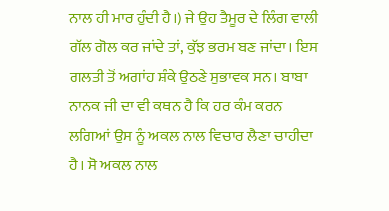ਨਾਲ ਹੀ ਮਾਰ ਹੁੰਦੀ ਹੈ।) ਜੇ ਉਹ ਤੈਮੂਰ ਦੇ ਲਿੰਗ ਵਾਲੀ ਗੱਲ ਗੋਲ ਕਰ ਜਾਂਦੇ ਤਾਂ, ਕੁੱਝ ਭਰਮ ਬਣ ਜਾਂਦਾ। ਇਸ ਗਲਤੀ ਤੋਂ ਅਗਾਂਹ ਸ਼ੰਕੇ ਉਠਣੇ ਸੁਭਾਵਕ ਸਨ। ਬਾਬਾ ਨਾਨਕ ਜੀ ਦਾ ਵੀ ਕਥਨ ਹੈ ਕਿ ਹਰ ਕੰਮ ਕਰਨ ਲਗਿਆਂ ਉਸ ਨੂੰ ਅਕਲ ਨਾਲ ਵਿਚਾਰ ਲੈਣਾ ਚਾਹੀਦਾ ਹੈ। ਸੋ ਅਕਲ ਨਾਲ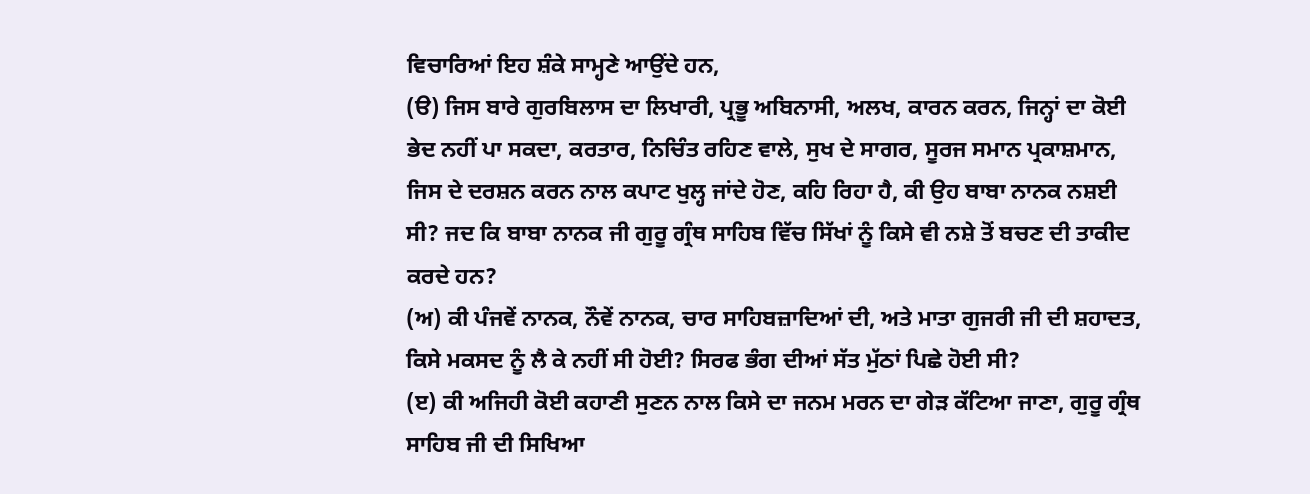ਵਿਚਾਰਿਆਂ ਇਹ ਸ਼ੰਕੇ ਸਾਮ੍ਹਣੇ ਆਉਂਦੇ ਹਨ,
(ੳ) ਜਿਸ ਬਾਰੇ ਗੁਰਬਿਲਾਸ ਦਾ ਲਿਖਾਰੀ, ਪ੍ਰਭੂ ਅਬਿਨਾਸੀ, ਅਲਖ, ਕਾਰਨ ਕਰਨ, ਜਿਨ੍ਹਾਂ ਦਾ ਕੋਈ ਭੇਦ ਨਹੀਂ ਪਾ ਸਕਦਾ, ਕਰਤਾਰ, ਨਿਚਿੰਤ ਰਹਿਣ ਵਾਲੇ, ਸੁਖ ਦੇ ਸਾਗਰ, ਸੂਰਜ ਸਮਾਨ ਪ੍ਰਕਾਸ਼ਮਾਨ, ਜਿਸ ਦੇ ਦਰਸ਼ਨ ਕਰਨ ਨਾਲ ਕਪਾਟ ਖੁਲ੍ਹ ਜਾਂਦੇ ਹੋਣ, ਕਹਿ ਰਿਹਾ ਹੈ, ਕੀ ਉਹ ਬਾਬਾ ਨਾਨਕ ਨਸ਼ਈ ਸੀ? ਜਦ ਕਿ ਬਾਬਾ ਨਾਨਕ ਜੀ ਗੁਰੂ ਗ੍ਰੰਥ ਸਾਹਿਬ ਵਿੱਚ ਸਿੱਖਾਂ ਨੂੰ ਕਿਸੇ ਵੀ ਨਸ਼ੇ ਤੋਂ ਬਚਣ ਦੀ ਤਾਕੀਦ ਕਰਦੇ ਹਨ?
(ਅ) ਕੀ ਪੰਜਵੇਂ ਨਾਨਕ, ਨੌਵੇਂ ਨਾਨਕ, ਚਾਰ ਸਾਹਿਬਜ਼ਾਦਿਆਂ ਦੀ, ਅਤੇ ਮਾਤਾ ਗੁਜਰੀ ਜੀ ਦੀ ਸ਼ਹਾਦਤ, ਕਿਸੇ ਮਕਸਦ ਨੂੰ ਲੈ ਕੇ ਨਹੀਂ ਸੀ ਹੋਈ? ਸਿਰਫ ਭੰਗ ਦੀਆਂ ਸੱਤ ਮੁੱਠਾਂ ਪਿਛੇ ਹੋਈ ਸੀ?
(ੲ) ਕੀ ਅਜਿਹੀ ਕੋਈ ਕਹਾਣੀ ਸੁਣਨ ਨਾਲ ਕਿਸੇ ਦਾ ਜਨਮ ਮਰਨ ਦਾ ਗੇੜ ਕੱਟਿਆ ਜਾਣਾ, ਗੁਰੂ ਗ੍ਰੰਥ ਸਾਹਿਬ ਜੀ ਦੀ ਸਿਖਿਆ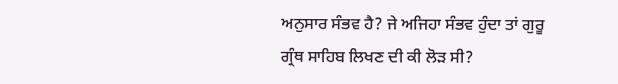ਅਨੁਸਾਰ ਸੰਭਵ ਹੈ? ਜੇ ਅਜਿਹਾ ਸੰਭਵ ਹੁੰਦਾ ਤਾਂ ਗੁਰੂ ਗ੍ਰੰਥ ਸਾਹਿਬ ਲਿਖਣ ਦੀ ਕੀ ਲੋੜ ਸੀ?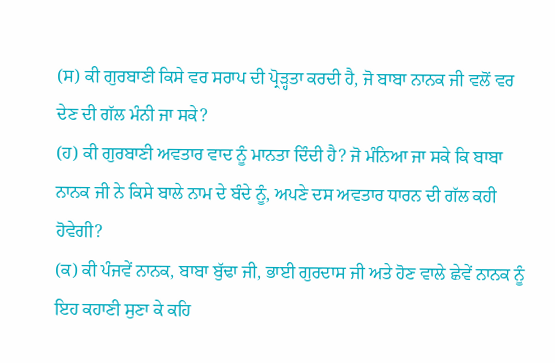(ਸ) ਕੀ ਗੁਰਬਾਣੀ ਕਿਸੇ ਵਰ ਸਰਾਪ ਦੀ ਪ੍ਰੋੜ੍ਹਤਾ ਕਰਦੀ ਹੈ, ਜੋ ਬਾਬਾ ਨਾਨਕ ਜੀ ਵਲੋਂ ਵਰ ਦੇਣ ਦੀ ਗੱਲ ਮੰਨੀ ਜਾ ਸਕੇ?
(ਹ) ਕੀ ਗੁਰਬਾਣੀ ਅਵਤਾਰ ਵਾਦ ਨੂੰ ਮਾਨਤਾ ਦਿੰਦੀ ਹੈ? ਜੋ ਮੰਨਿਆ ਜਾ ਸਕੇ ਕਿ ਬਾਬਾ ਨਾਨਕ ਜੀ ਨੇ ਕਿਸੇ ਬਾਲੇ ਨਾਮ ਦੇ ਬੰਦੇ ਨੂੰ, ਅਪਣੇ ਦਸ ਅਵਤਾਰ ਧਾਰਨ ਦੀ ਗੱਲ ਕਹੀ ਹੋਵੇਗੀ?
(ਕ) ਕੀ ਪੰਜਵੇਂ ਨਾਨਕ, ਬਾਬਾ ਬੁੱਢਾ ਜੀ, ਭਾਈ ਗੁਰਦਾਸ ਜੀ ਅਤੇ ਹੋਣ ਵਾਲੇ ਛੇਵੇਂ ਨਾਨਕ ਨੂੰ ਇਹ ਕਹਾਣੀ ਸੁਣਾ ਕੇ ਕਹਿ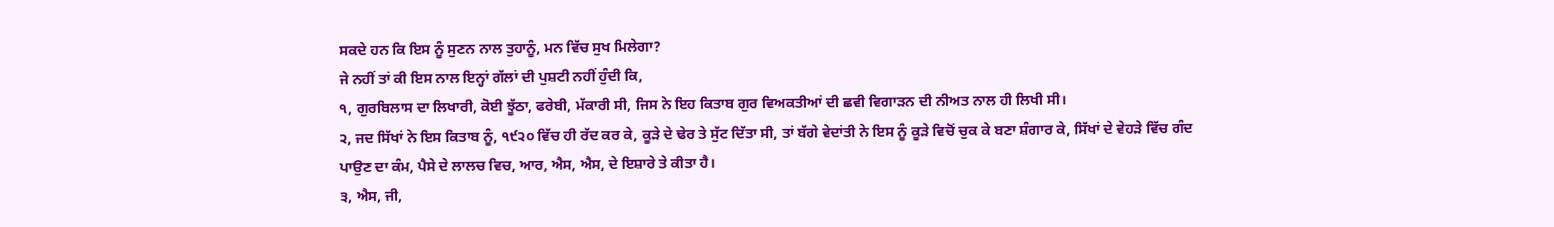ਸਕਦੇ ਹਨ ਕਿ ਇਸ ਨੂੰ ਸੁਣਨ ਨਾਲ ਤੁਹਾਨੂੰ, ਮਨ ਵਿੱਚ ਸੁਖ ਮਿਲੇਗਾ?
ਜੇ ਨਹੀਂ ਤਾਂ ਕੀ ਇਸ ਨਾਲ ਇਨ੍ਹਾਂ ਗੱਲਾਂ ਦੀ ਪੁਸ਼ਟੀ ਨਹੀਂ ਹੁੰਦੀ ਕਿ,
੧, ਗੁਰਬਿਲਾਸ ਦਾ ਲਿਖਾਰੀ, ਕੋਈ ਝੂੱਠਾ, ਫਰੇਬੀ, ਮੱਕਾਰੀ ਸੀ, ਜਿਸ ਨੇ ਇਹ ਕਿਤਾਬ ਗੁਰ ਵਿਅਕਤੀਆਂ ਦੀ ਛਵੀ ਵਿਗਾੜਨ ਦੀ ਨੀਅਤ ਨਾਲ ਹੀ ਲਿਖੀ ਸੀ।
੨, ਜਦ ਸਿੱਖਾਂ ਨੇ ਇਸ ਕਿਤਾਬ ਨੂੰ, ੧੯੨੦ ਵਿੱਚ ਹੀ ਰੱਦ ਕਰ ਕੇ, ਕੂੜੇ ਦੇ ਢੇਰ ਤੇ ਸੁੱਟ ਦਿੱਤਾ ਸੀ, ਤਾਂ ਬੱਗੇ ਵੇਦਾਂਤੀ ਨੇ ਇਸ ਨੂੰ ਕੂੜੇ ਵਿਚੋਂ ਚੁਕ ਕੇ ਬਣਾ ਸ਼ੰਗਾਰ ਕੇ, ਸਿੱਖਾਂ ਦੇ ਵੇਹੜੇ ਵਿੱਚ ਗੰਦ ਪਾਉਣ ਦਾ ਕੰਮ, ਪੈਸੇ ਦੇ ਲਾਲਚ ਵਿਚ, ਆਰ, ਐਸ, ਐਸ, ਦੇ ਇਸ਼ਾਰੇ ਤੇ ਕੀਤਾ ਹੈ।
੩, ਐਸ, ਜੀ,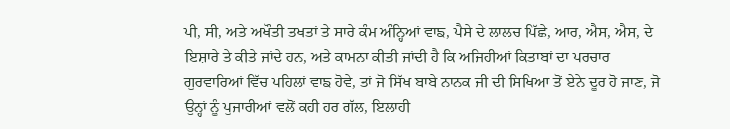ਪੀ, ਸੀ, ਅਤੇ ਅਖੌਤੀ ਤਖਤਾਂ ਤੇ ਸਾਰੇ ਕੰਮ ਅੰਨ੍ਹਿਆਂ ਵਾਙ, ਪੈਸੇ ਦੇ ਲਾਲਚ ਪਿੱਛੇ, ਆਰ, ਐਸ, ਐਸ, ਦੇ ਇਸ਼ਾਰੇ ਤੇ ਕੀਤੇ ਜਾਂਦੇ ਹਨ, ਅਤੇ ਕਾਮਨਾ ਕੀਤੀ ਜਾਂਦੀ ਹੈ ਕਿ ਅਜਿਹੀਆਂ ਕਿਤਾਬਾਂ ਦਾ ਪਰਚਾਰ ਗੁਰਵਾਰਿਆਂ ਵਿੱਚ ਪਹਿਲਾਂ ਵਾਙ ਹੋਵੇ, ਤਾਂ ਜੋ ਸਿੱਖ ਬਾਬੇ ਨਾਨਕ ਜੀ ਦੀ ਸਿਖਿਆ ਤੋਂ ਏਨੇ ਦੂਰ ਹੋ ਜਾਣ, ਜੋ ਉਨ੍ਹਾਂ ਨੂੰ ਪੁਜਾਰੀਆਂ ਵਲੋਂ ਕਹੀ ਹਰ ਗੱਲ, ਇਲਾਹੀ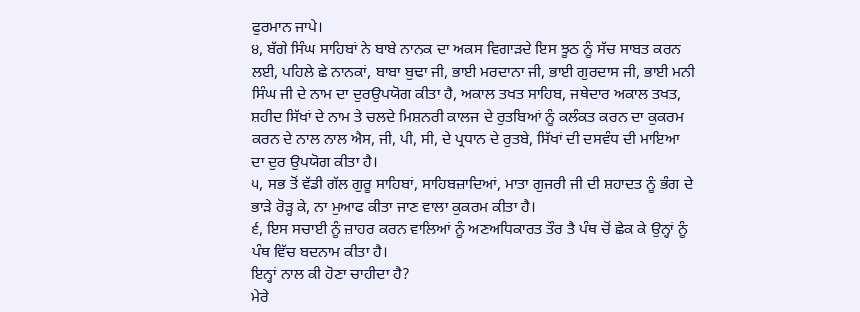ਫੁਰਮਾਨ ਜਾਪੇ।
੪, ਬੱਗੇ ਸਿੰਘ ਸਾਹਿਬਾਂ ਨੇ ਬਾਬੇ ਨਾਨਕ ਦਾ ਅਕਸ ਵਿਗਾੜਦੇ ਇਸ ਝੂਠ ਨੂੰ ਸੱਚ ਸਾਬਤ ਕਰਨ ਲਈ, ਪਹਿਲੇ ਛੇ ਨਾਨਕਾਂ, ਬਾਬਾ ਬੁਢਾ ਜੀ, ਭਾਈ ਮਰਦਾਨਾ ਜੀ, ਭਾਈ ਗੁਰਦਾਸ ਜੀ, ਭਾਈ ਮਨੀ ਸਿੰਘ ਜੀ ਦੇ ਨਾਮ ਦਾ ਦੁਰਉਪਯੋਗ ਕੀਤਾ ਹੈ, ਅਕਾਲ ਤਖਤ ਸਾਹਿਬ, ਜਥੇਦਾਰ ਅਕਾਲ ਤਖਤ, ਸ਼ਹੀਦ ਸਿੱਖਾਂ ਦੇ ਨਾਮ ਤੇ ਚਲਦੇ ਮਿਸ਼ਨਰੀ ਕਾਲਜ ਦੇ ਰੁਤਬਿਆਂ ਨੂੰ ਕਲੰਕਤ ਕਰਨ ਦਾ ਕੁਕਰਮ ਕਰਨ ਦੇ ਨਾਲ ਨਾਲ ਐਸ, ਜੀ, ਪੀ, ਸੀ, ਦੇ ਪ੍ਰਧਾਨ ਦੇ ਰੁਤਬੇ, ਸਿੱਖਾਂ ਦੀ ਦਸਵੰਧ ਦੀ ਮਾਇਆ ਦਾ ਦੁਰ ਉਪਯੋਗ ਕੀਤਾ ਹੈ।
੫, ਸਭ ਤੋਂ ਵੱਡੀ ਗੱਲ ਗੁਰੂ ਸਾਹਿਬਾਂ, ਸਾਹਿਬਜ਼ਾਦਿਆਂ, ਮਾਤਾ ਗੁਜਰੀ ਜੀ ਦੀ ਸ਼ਹਾਦਤ ਨੂੰ ਭੰਗ ਦੇ ਭਾੜੇ ਰੋੜ੍ਹ ਕੇ, ਨਾ ਮੁਆਫ ਕੀਤਾ ਜਾਣ ਵਾਲਾ ਕੁਕਰਮ ਕੀਤਾ ਹੈ।
੬, ਇਸ ਸਚਾਈ ਨੂੰ ਜ਼ਾਹਰ ਕਰਨ ਵਾਲਿਆਂ ਨੂੰ ਅਣਅਧਿਕਾਰਤ ਤੌਰ ਤੈ ਪੰਥ ਚੋਂ ਛੇਕ ਕੇ ਉਨ੍ਹਾਂ ਨੂੰ ਪੰਥ ਵਿੱਚ ਬਦਨਾਮ ਕੀਤਾ ਹੈ।
ਇਨ੍ਹਾਂ ਨਾਲ ਕੀ ਹੋਣਾ ਚਾਹੀਦਾ ਹੈ?
ਮੇਰੇ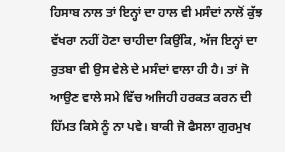ਹਿਸਾਬ ਨਾਲ ਤਾਂ ਇਨ੍ਹਾਂ ਦਾ ਹਾਲ ਵੀ ਮਸੰਦਾਂ ਨਾਲੋਂ ਕੁੱਝ ਵੱਖਰਾ ਨਹੀਂ ਹੋਣਾ ਚਾਹੀਦਾ ਕਿਉਂਕਿ, ਅੱਜ ਇਨ੍ਹਾਂ ਦਾ ਰੁਤਬਾ ਵੀ ਉਸ ਵੇਲੇ ਦੇ ਮਸੰਦਾਂ ਵਾਲਾ ਹੀ ਹੈ। ਤਾਂ ਜੋ ਆਉਣ ਵਾਲੇ ਸਮੇ ਵਿੱਚ ਅਜਿਹੀ ਹਰਕਤ ਕਰਨ ਦੀ ਹਿੱਮਤ ਕਿਸੇ ਨੂੰ ਨਾ ਪਵੇ। ਬਾਕੀ ਜੋ ਫੈਸਲਾ ਗੁਰਮੁਖ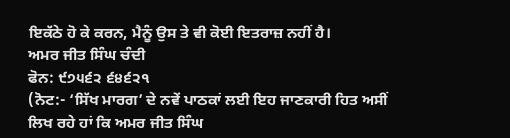ਇਕੱਠੇ ਹੋ ਕੇ ਕਰਨ, ਮੈਨੂੰ ਉਸ ਤੇ ਵੀ ਕੋਈ ਇਤਰਾਜ਼ ਨਹੀਂ ਹੈ।
ਅਮਰ ਜੀਤ ਸਿੰਘ ਚੰਦੀ
ਫੋਨ: ੯੭੫੬੨ ੬੪੬੨੧
(ਨੋਟ:- ‘ਸਿੱਖ ਮਾਰਗ’ ਦੇ ਨਵੇਂ ਪਾਠਕਾਂ ਲਈ ਇਹ ਜਾਣਕਾਰੀ ਹਿਤ ਅਸੀਂ ਲਿਖ ਰਹੇ ਹਾਂ ਕਿ ਅਮਰ ਜੀਤ ਸਿੰਘ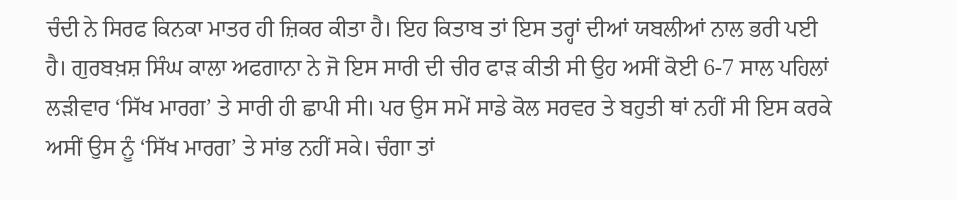ਚੰਦੀ ਨੇ ਸਿਰਫ ਕਿਨਕਾ ਮਾਤਰ ਹੀ ਜ਼ਿਕਰ ਕੀਤਾ ਹੈ। ਇਹ ਕਿਤਾਬ ਤਾਂ ਇਸ ਤਰ੍ਹਾਂ ਦੀਆਂ ਯਬਲੀਆਂ ਨਾਲ ਭਰੀ ਪਈ ਹੈ। ਗੁਰਬਖ਼ਸ਼ ਸਿੰਘ ਕਾਲਾ ਅਫਗਾਨਾ ਨੇ ਜੋ ਇਸ ਸਾਰੀ ਦੀ ਚੀਰ ਫਾੜ ਕੀਤੀ ਸੀ ਉਹ ਅਸੀਂ ਕੋਈ 6-7 ਸਾਲ ਪਹਿਲਾਂ ਲੜੀਵਾਰ ‘ਸਿੱਖ ਮਾਰਗ’ ਤੇ ਸਾਰੀ ਹੀ ਛਾਪੀ ਸੀ। ਪਰ ਉਸ ਸਮੇਂ ਸਾਡੇ ਕੋਲ ਸਰਵਰ ਤੇ ਬਹੁਤੀ ਥਾਂ ਨਹੀਂ ਸੀ ਇਸ ਕਰਕੇ ਅਸੀਂ ਉਸ ਨੂੰ ‘ਸਿੱਖ ਮਾਰਗ’ ਤੇ ਸਾਂਭ ਨਹੀਂ ਸਕੇ। ਚੰਗਾ ਤਾਂ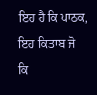ਇਹ ਹੈ ਕਿ ਪਾਠਕ, ਇਹ ਕਿਤਾਬ ਜੋ ਕਿ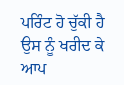ਪਰਿੰਟ ਹੋ ਚੁੱਕੀ ਹੈ ਉਸ ਨੂੰ ਖਰੀਦ ਕੇ ਆਪ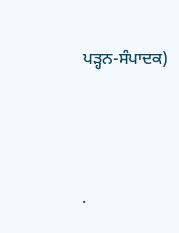ਪੜ੍ਹਨ-ਸੰਪਾਦਕ)




.